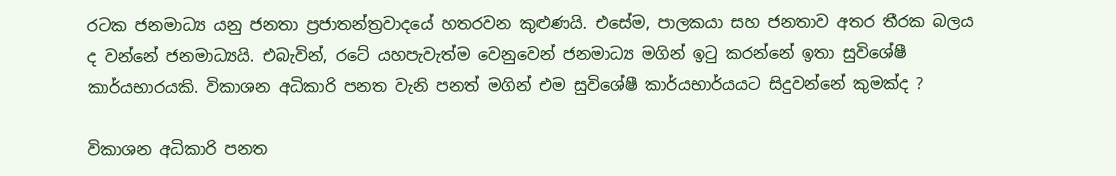රටක ජනමාධ්‍ය යනු ජනතා ප්‍රජාතන්ත්‍රවාදයේ හතරවන කුළුණයි. එසේම, පාලකයා සහ ජනතාව අතර තීරක බලය ද වන්නේ ජනමාධ්‍යයි. එබැවින්, රටේ යහපැවැත්ම වෙනුවෙන් ජනමාධ්‍ය මගින් ඉටු කරන්නේ ඉතා සුවිශේෂී කාර්යභාරයකි. විකාශන අධිකාරි පනත වැනි පනත් මගින් එම සුවිශේෂී කාර්යභාර්යයට සිදුවන්නේ කුමක්ද ?

විකාශන අධිකාරි පනත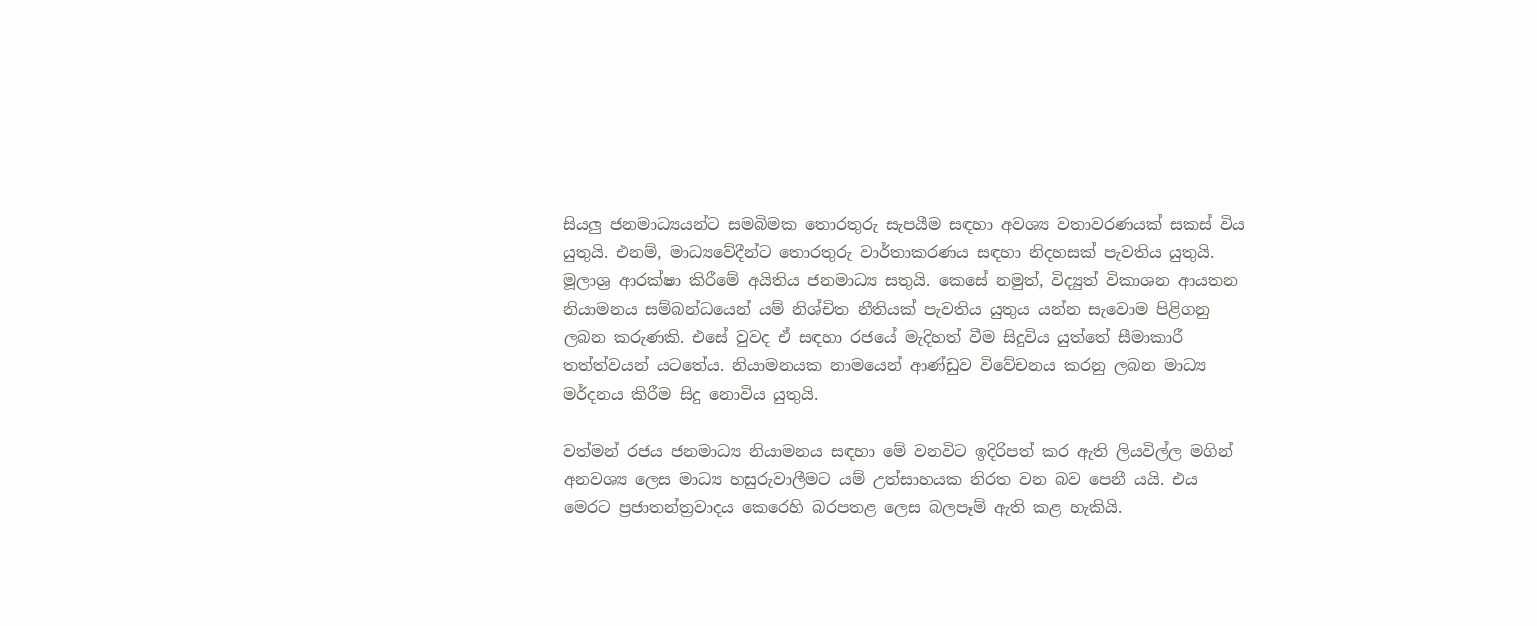සියලු ජනමාධ්‍යයන්ට සමබිමක තොරතුරු සැපයීම සඳහා අවශ්‍ය වතාවරණයක් සකස් විය යුතුයි. එනම්, මාධ්‍යවේදීන්ට තොරතුරු වාර්තාකරණය සඳහා නිදහසක් පැවතිය යුතුයි. මූලාශ්‍ර ආරක්ෂා කිරීමේ අයිතිය ජනමාධ්‍ය සතුයි. කෙසේ නමුත්, විද්‍යුත් විකාශන ආයතන නියාමනය සම්බන්ධයෙන් යම් නිශ්චිත නීතියක් පැවතිය යුතුය යන්න සැවොම පිළිගනු ලබන කරුණකි. එසේ වුවද ඒ සඳහා රජයේ මැදිහත් වීම සිදුවිය යුත්තේ සීමාකාරී තත්ත්වයන් යටතේය. නියාමනයක නාමයෙන් ආණ්ඩුව විවේචනය කරනු ලබන මාධ්‍ය මර්දනය කිරීම සිදු නොවිය යුතුයි.

වත්මන් රජය ජනමාධ්‍ය නියාමනය සඳහා මේ වනවිට ඉදිරිපත් කර ඇති ලියවිල්ල මගින් අනවශ්‍ය ලෙස මාධ්‍ය හසුරුවාලීමට යම් උත්සාහයක නිරත වන බව පෙනී යයි. එය මෙරට ප්‍රජාතන්ත්‍රවාදය කෙරෙහි බරපතළ ලෙස බලපෑම් ඇති කළ හැකියි.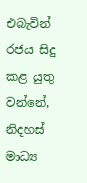එබැවින් රජය සිදු කළ යුතු වන්නේ, නිදහස් මාධ්‍ය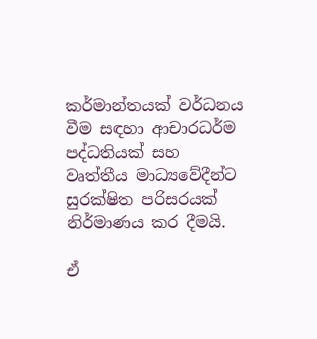කර්මාන්තයක් වර්ධනය වීම සඳහා ආචාරධර්ම පද්ධතියක් සහ වෘත්තීය මාධ්‍යවේදීන්ට සුරක්ෂිත පරිසරයක් නිර්මාණය කර දීමයි.

ඒ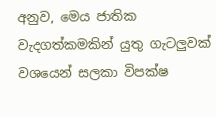අනුව, මෙය ජාතික වැදගත්කමකින් යුතු ගැටලුවක් වශයෙන් සලකා විපක්ෂ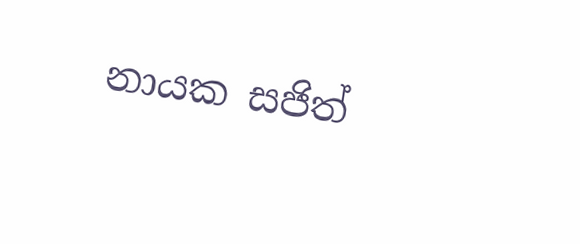නායක සජිත්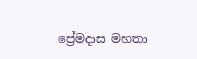ප්‍රේමදාස මහතා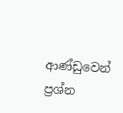ආණ්ඩුවෙන් ප්‍රශ්න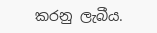කරනු ලැබීය.